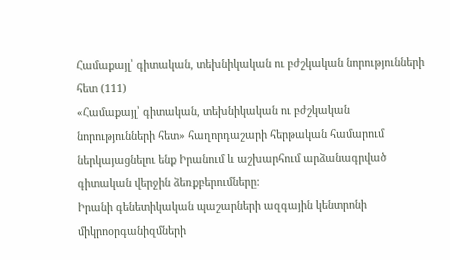Համաքայլ՝ գիտական, տեխնիկական ու բժշկական նորությունների հետ (111)
«Համաքայլ՝ գիտական, տեխնիկական ու բժշկական նորությունների հետ» հաղորդաշարի հերթական համարում ներկայացնելու ենք Իրանում և աշխարհում արձանագրված գիտական վերջին ձեռքբերումները:
Իրանի գենետիկական պաշարների ազգային կենտրոնի միկրոօրգանիզմների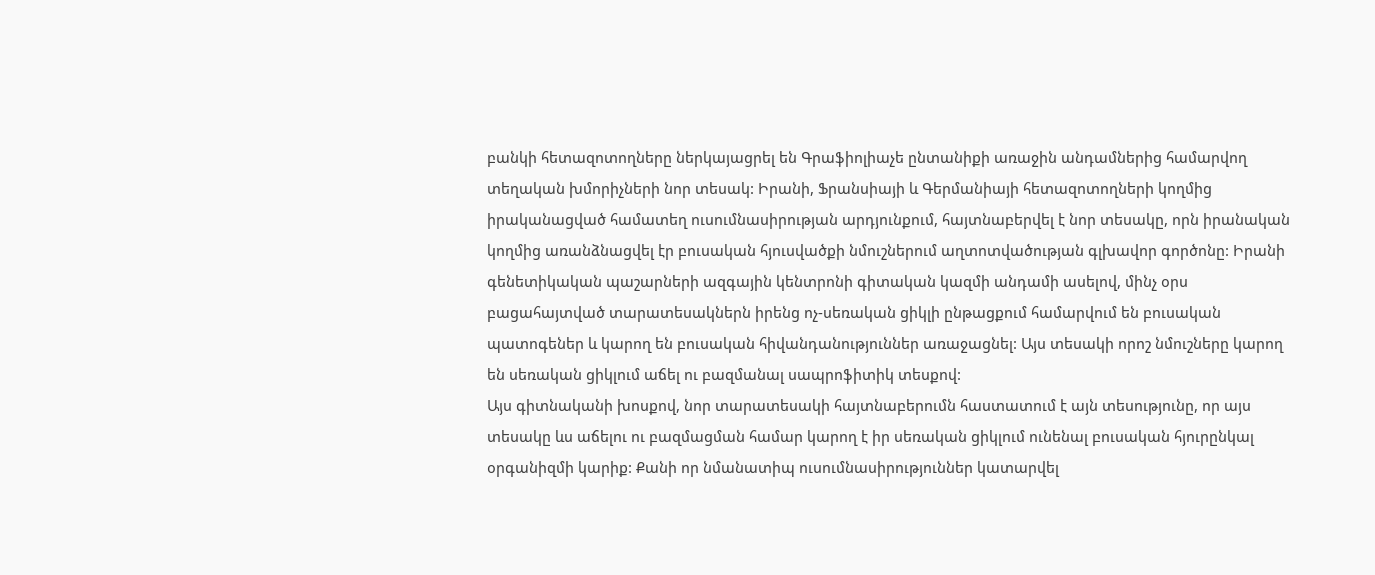բանկի հետազոտողները ներկայացրել են Գրաֆիոլիաչե ընտանիքի առաջին անդամներից համարվող տեղական խմորիչների նոր տեսակ: Իրանի, Ֆրանսիայի և Գերմանիայի հետազոտողների կողմից իրականացված համատեղ ուսումնասիրության արդյունքում, հայտնաբերվել է նոր տեսակը, որն իրանական կողմից առանձնացվել էր բուսական հյուսվածքի նմուշներում աղտոտվածության գլխավոր գործոնը: Իրանի գենետիկական պաշարների ազգային կենտրոնի գիտական կազմի անդամի ասելով, մինչ օրս բացահայտված տարատեսակներն իրենց ոչ-սեռական ցիկլի ընթացքում համարվում են բուսական պատոգեներ և կարող են բուսական հիվանդանություններ առաջացնել: Այս տեսակի որոշ նմուշները կարող են սեռական ցիկլում աճել ու բազմանալ սապրոֆիտիկ տեսքով:
Այս գիտնականի խոսքով, նոր տարատեսակի հայտնաբերումն հաստատում է այն տեսությունը, որ այս տեսակը ևս աճելու ու բազմացման համար կարող է իր սեռական ցիկլում ունենալ բուսական հյուրընկալ օրգանիզմի կարիք: Քանի որ նմանատիպ ուսումնասիրություններ կատարվել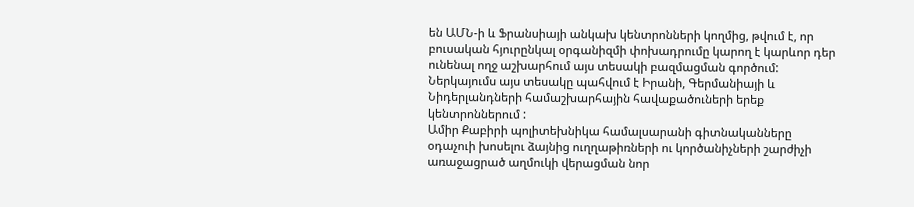են ԱՄՆ-ի և Ֆրանսիայի անկախ կենտրոնների կողմից, թվում է, որ բուսական հյուրընկալ օրգանիզմի փոխադրումը կարող է կարևոր դեր ունենալ ողջ աշխարհում այս տեսակի բազմացման գործում:
Ներկայումս այս տեսակը պահվում է Իրանի, Գերմանիայի և Նիդերլանդների համաշխարհային հավաքածուների երեք կենտրոններում :
Ամիր Քաբիրի պոլիտեխնիկա համալսարանի գիտնականները օդաչուի խոսելու ձայնից ուղղաթիռների ու կործանիչների շարժիչի առաջացրած աղմուկի վերացման նոր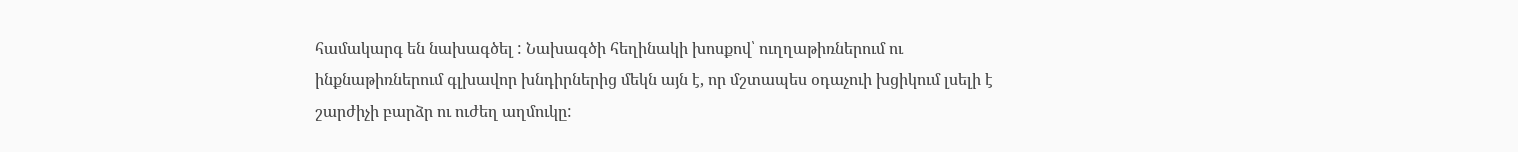համակարգ են նախագծել : Նախագծի հեղինակի խոսքով՝ ուղղաթիռներում ու ինքնաթիռներում գլխավոր խնդիրներից մեկն այն է, որ մշտապես օդաչուի խցիկում լսելի է շարժիչի բարձր ու ուժեղ աղմուկը: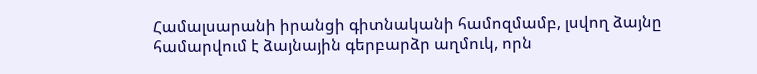Համալսարանի իրանցի գիտնականի համոզմամբ, լսվող ձայնը համարվում է ձայնային գերբարձր աղմուկ, որն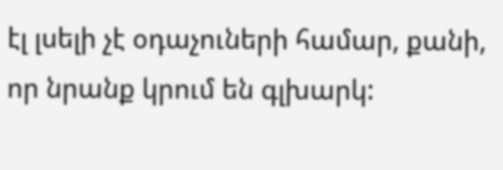էլ լսելի չէ օդաչուների համար, քանի, որ նրանք կրում են գլխարկ: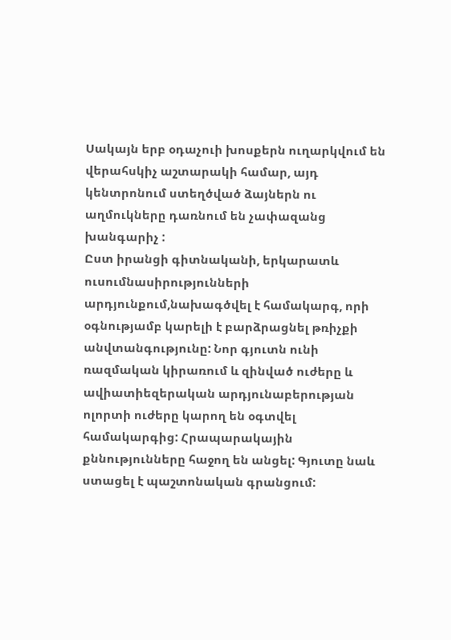Սակայն երբ օդաչուի խոսքերն ուղարկվում են վերահսկիչ աշտարակի համար, այդ կենտրոնում ստեղծված ձայներն ու աղմուկները դառնում են չափազանց խանգարիչ :
Ըստ իրանցի գիտնականի, երկարատև ուսումնասիրությունների արդյունքում,նախագծվել է համակարգ, որի օգնությամբ կարելի է բարձրացնել թռիչքի անվտանգությունը: Նոր գյուտն ունի ռազմական կիրառում և զինված ուժերը և ավիատիեզերական արդյունաբերության ոլորտի ուժերը կարող են օգտվել համակարգից: Հրապարակային քննությունները հաջող են անցել: Գյուտը նաև ստացել է պաշտոնական գրանցում: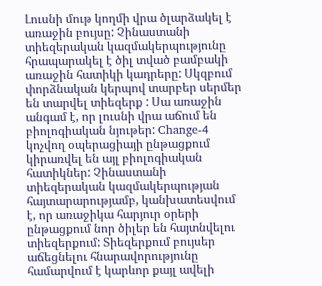Լուսնի մութ կողմի վրա ծլարձակել է առաջին բույսը: Չինաստանի տիեզերական կազմակերպությունը հրապարակել է ծիլ տված բամբակի առաջին հատիկի կադրերը: Սկզբում փորձնական կերպով տարբեր սերմեր են տարվել տիեզերք : Սա առաջին անգամ է, որ լուսնի վրա աճում են բիոլոգիական նյութեր: Change-4 կոչվող օպերացիայի ընթացքում կիրառվել են այլ բիոլոգիական հատիկներ: Չինաստանի տիեզերական կազմակերպության հայտարարությամբ, կանխատեսվում է, որ առաջիկա հարյուր օրերի ընթացքում նոր ծիլեր են հայտնվելու տիեզերքում: Տիեզերքում բույսեր աճեցնելու հնարավորությունը համարվում է կարևոր քայլ ավելի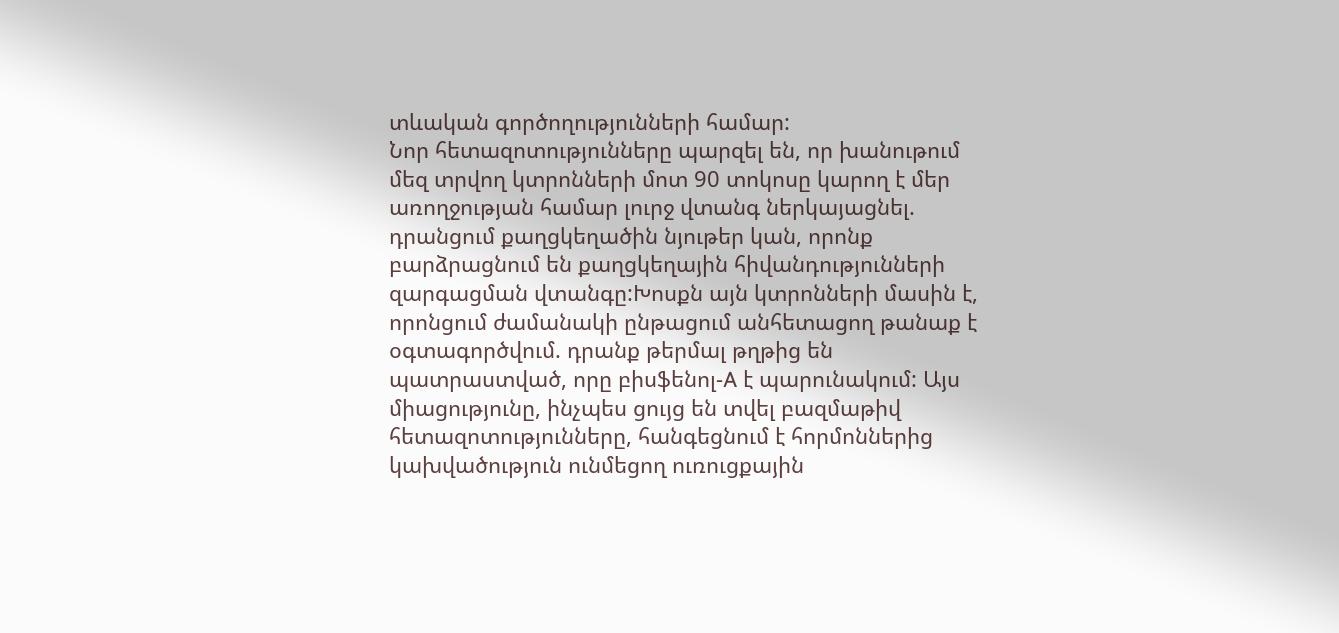տևական գործողությունների համար:
Նոր հետազոտությունները պարզել են, որ խանութում մեզ տրվող կտրոնների մոտ 90 տոկոսը կարող է մեր առողջության համար լուրջ վտանգ ներկայացնել. դրանցում քաղցկեղածին նյութեր կան, որոնք բարձրացնում են քաղցկեղային հիվանդությունների զարգացման վտանգը:Խոսքն այն կտրոնների մասին է, որոնցում ժամանակի ընթացում անհետացող թանաք է օգտագործվում. դրանք թերմալ թղթից են պատրաստված, որը բիսֆենոլ-A է պարունակում: Այս միացությունը, ինչպես ցույց են տվել բազմաթիվ հետազոտությունները, հանգեցնում է հորմոններից կախվածություն ունմեցող ուռուցքային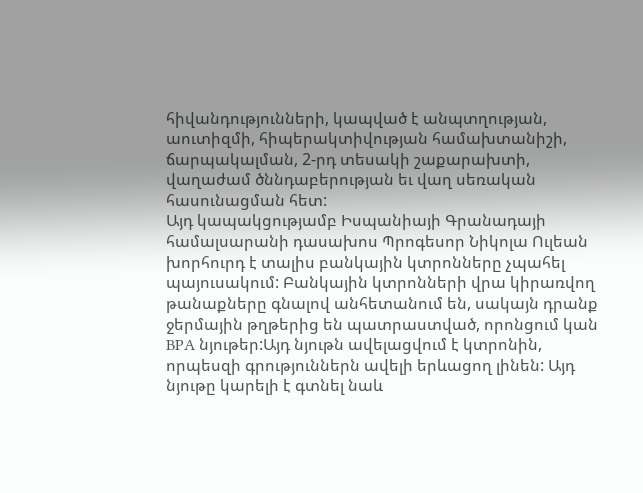հիվանդությունների, կապված է անպտղության, աուտիզմի, հիպերակտիվության համախտանիշի, ճարպակալման, 2-րդ տեսակի շաքարախտի, վաղաժամ ծննդաբերության եւ վաղ սեռական հասունացման հետ:
Այդ կապակցությամբ Իսպանիայի Գրանադայի համալսարանի դասախոս Պրոգեսոր Նիկոլա Ուլեան խորհուրդ է տալիս բանկային կտրոնները չպահել պայուսակում: Բանկային կտրոնների վրա կիրառվող թանաքները գնալով անհետանում են, սակայն դրանք ջերմային թղթերից են պատրաստված, որոնցում կան BPA նյութեր:Այդ նյութն ավելացվում է կտրոնին, որպեսզի գրություններն ավելի երևացող լինեն: Այդ նյութը կարելի է գտնել նաև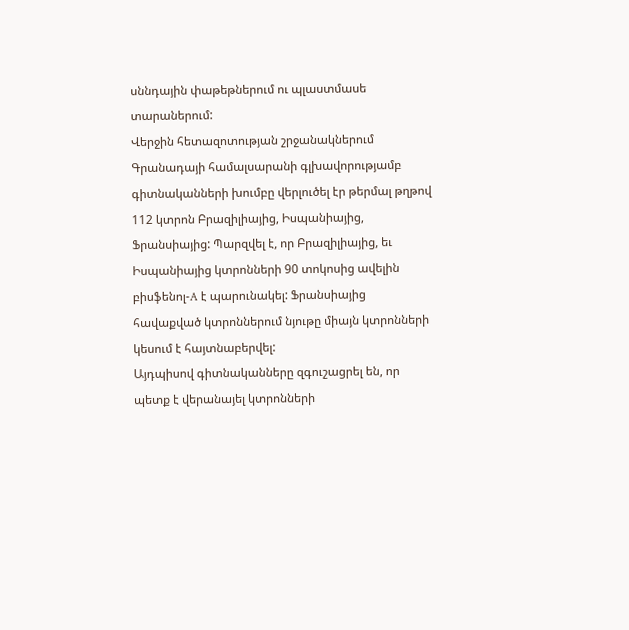սննդային փաթեթներում ու պլաստմասե տարաներում:
Վերջին հետազոտության շրջանակներում Գրանադայի համալսարանի գլխավորությամբ գիտնականների խումբը վերլուծել էր թերմալ թղթով 112 կտրոն Բրազիլիայից, Իսպանիայից, Ֆրանսիայից: Պարզվել է, որ Բրազիլիայից, եւ Իսպանիայից կտրոնների 90 տոկոսից ավելին բիսֆենոլ-A է պարունակել: Ֆրանսիայից հավաքված կտրոններում նյութը միայն կտրոնների կեսում է հայտնաբերվել:
Այդպիսով գիտնականները զգուշացրել են, որ պետք է վերանայել կտրոնների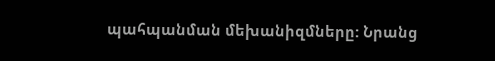պահպանման մեխանիզմները: Նրանց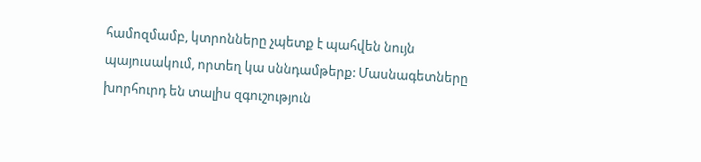համոզմամբ, կտրոնները չպետք է պահվեն նույն պայուսակում, որտեղ կա սննդամթերք: Մասնագետները խորհուրդ են տալիս զգուշություն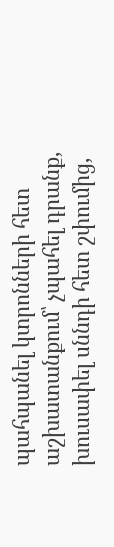պահպանել կտրոնների հետ աշխատանքում՝ չպահել դրանք, խուսափել սննդի հետ շփումից,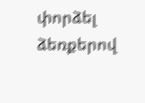փորձել ձեռքերով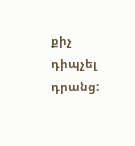քիչ դիպչել դրանց: